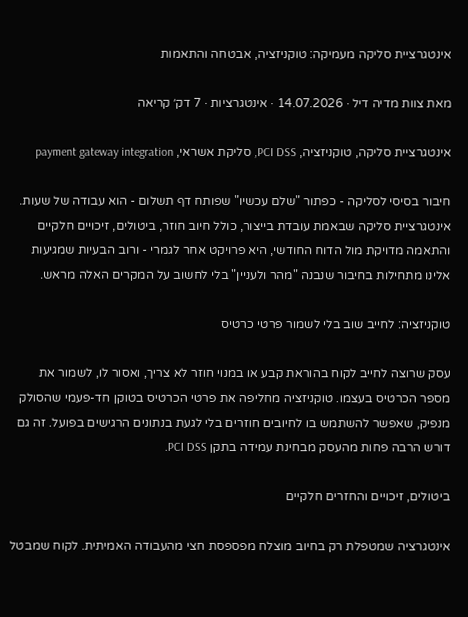אינטגרציית סליקה מעמיקה: טוקניזציה, אבטחה והתאמות

מאת צוות מדיה דיל · 14.07.2026 · אינטגרציות · 7 דק׳ קריאה

אינטגרציית סליקה, טוקניזציה, PCI DSS, סליקת אשראי, payment gateway integration

חיבור בסיסי לסליקה - כפתור "שלם עכשיו" שפותח דף תשלום - הוא עבודה של שעות. אינטגרציית סליקה שבאמת עובדת בייצור, כולל חיוב חוזר, ביטולים, זיכויים חלקיים והתאמה מדויקת מול הדוח החודשי, היא פרויקט אחר לגמרי - ורוב הבעיות שמגיעות אלינו מתחילות בחיבור שנבנה "מהר ולעניין" בלי לחשוב על המקרים האלה מראש.

טוקניזציה: לחייב שוב בלי לשמור פרטי כרטיס

עסק שרוצה לחייב לקוח בהוראת קבע או במנוי חוזר לא צריך, ואסור לו, לשמור את מספר הכרטיס בעצמו. טוקניזציה מחליפה את פרטי הכרטיס בטוקן חד-פעמי שהסולק מנפיק, שאפשר להשתמש בו לחיובים חוזרים בלי לגעת בנתונים הרגישים בפועל. זה גם דורש הרבה פחות מהעסק מבחינת עמידה בתקן PCI DSS.

ביטולים, זיכויים והחזרים חלקיים

אינטגרציה שמטפלת רק בחיוב מוצלח מפספסת חצי מהעבודה האמיתית. לקוח שמבטל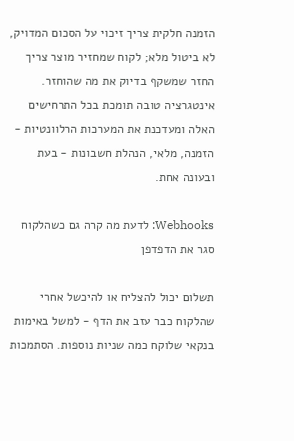הזמנה חלקית צריך זיכוי על הסכום המדויק, לא ביטול מלא; לקוח שמחזיר מוצר צריך החזר שמשקף בדיוק את מה שהוחזר. אינטגרציה טובה תומכת בכל התרחישים האלה ומעדכנת את המערכות הרלוונטיות - הזמנה, מלאי, הנהלת חשבונות - בעת ובעונה אחת.

Webhooks: לדעת מה קרה גם כשהלקוח סגר את הדפדפן

תשלום יכול להצליח או להיכשל אחרי שהלקוח כבר עזב את הדף - למשל באימות בנקאי שלוקח כמה שניות נוספות. הסתמכות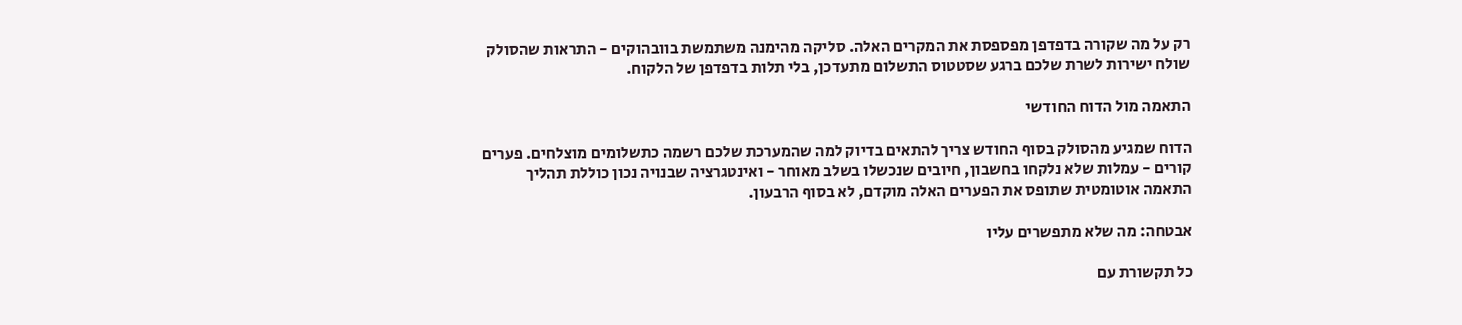רק על מה שקורה בדפדפן מפספסת את המקרים האלה. סליקה מהימנה משתמשת בוובהוקים - התראות שהסולק שולח ישירות לשרת שלכם ברגע שסטטוס התשלום מתעדכן, בלי תלות בדפדפן של הלקוח.

התאמה מול הדוח החודשי

הדוח שמגיע מהסולק בסוף החודש צריך להתאים בדיוק למה שהמערכת שלכם רשמה כתשלומים מוצלחים. פערים קורים - עמלות שלא נלקחו בחשבון, חיובים שנכשלו בשלב מאוחר - ואינטגרציה שבנויה נכון כוללת תהליך התאמה אוטומטית שתופס את הפערים האלה מוקדם, לא בסוף הרבעון.

אבטחה: מה שלא מתפשרים עליו

כל תקשורת עם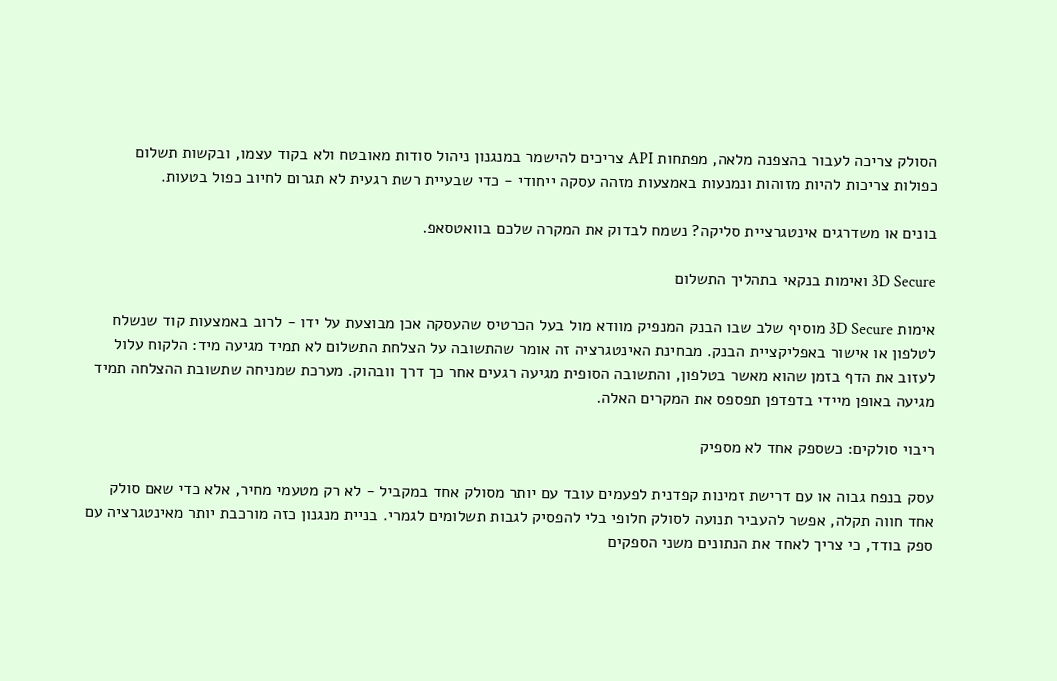הסולק צריכה לעבור בהצפנה מלאה, מפתחות API צריכים להישמר במנגנון ניהול סודות מאובטח ולא בקוד עצמו, ובקשות תשלום כפולות צריכות להיות מזוהות ונמנעות באמצעות מזהה עסקה ייחודי - כדי שבעיית רשת רגעית לא תגרום לחיוב כפול בטעות.

בונים או משדרגים אינטגרציית סליקה? נשמח לבדוק את המקרה שלכם בוואטסאפ.

3D Secure ואימות בנקאי בתהליך התשלום

אימות 3D Secure מוסיף שלב שבו הבנק המנפיק מוודא מול בעל הכרטיס שהעסקה אכן מבוצעת על ידו - לרוב באמצעות קוד שנשלח לטלפון או אישור באפליקציית הבנק. מבחינת האינטגרציה זה אומר שהתשובה על הצלחת התשלום לא תמיד מגיעה מיד: הלקוח עלול לעזוב את הדף בזמן שהוא מאשר בטלפון, והתשובה הסופית מגיעה רגעים אחר כך דרך וובהוק. מערכת שמניחה שתשובת ההצלחה תמיד מגיעה באופן מיידי בדפדפן תפספס את המקרים האלה.

ריבוי סולקים: כשספק אחד לא מספיק

עסק בנפח גבוה או עם דרישת זמינות קפדנית לפעמים עובד עם יותר מסולק אחד במקביל - לא רק מטעמי מחיר, אלא כדי שאם סולק אחד חווה תקלה, אפשר להעביר תנועה לסולק חלופי בלי להפסיק לגבות תשלומים לגמרי. בניית מנגנון כזה מורכבת יותר מאינטגרציה עם ספק בודד, כי צריך לאחד את הנתונים משני הספקים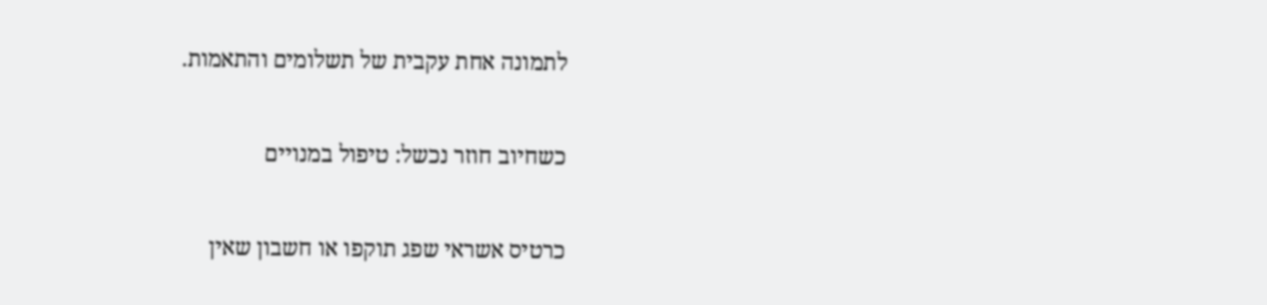לתמונה אחת עקבית של תשלומים והתאמות.

כשחיוב חוזר נכשל: טיפול במנויים

כרטיס אשראי שפג תוקפו או חשבון שאין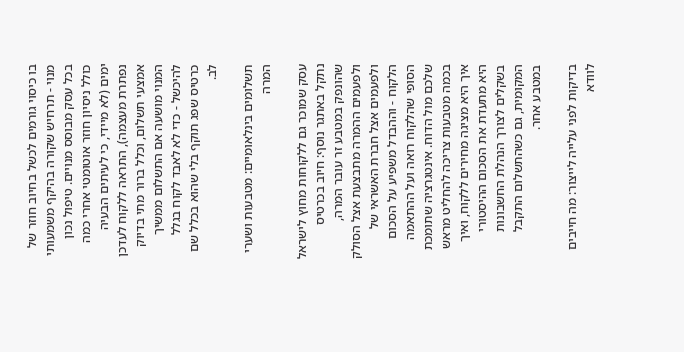בו כיסוי גורמים לכשל בחיוב חוזר של מנוי - תרחיש שקורה בהיקף משמעותי בכל עסק מבוסס מנויים. טיפול נכון כולל ניסיון חוזר אוטומטי אחרי כמה ימים (לא מיידי, כי לעיתים הבעיה נפתרת מעצמה), התראה ללקוח לעדכן אמצעי תשלום, וכלל ברור מתי בדיוק המנוי מושעה אם התשלום ממשיך להיכשל - כדי לא לאבד לקוח בגלל כרטיס שפג תוקף בלי שהוא בכלל שם לב.

תשלומים בינלאומיים: מטבעות ושערי המרה

עסק שמוכר גם ללקוחות מחוץ לישראל נתקל באתגר נוסף: חיוב בכרטיס שהונפק במטבע זר עובר המרה, ולפעמים ההמרה מתבצעת אצל הסולק ולפעמים אצל חברת האשראי של הלקוח - וההבדל משפיע על הסכום הסופי שהלקוח רואה ועל ההתאמה שלכם מול הדוח. אינטגרציה שתומכת בכמה מטבעות צריכה להחליט מראש איך היא מציגה מחירים ללקוח, ואיך היא מתעדת את הסכום ההיסטורי בשקלים לצורך הנהלת החשבונות המקומית, גם כשהתשלום התקבל במטבע אחר.

בדיקות לפני עלייה לייצור: מה חייבים לוודא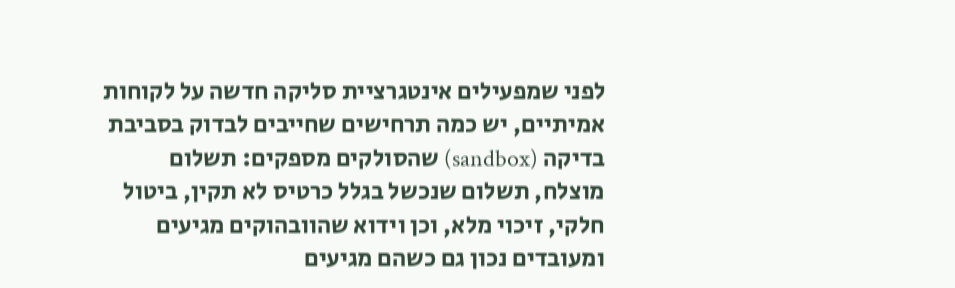לפני שמפעילים אינטגרציית סליקה חדשה על לקוחות אמיתיים, יש כמה תרחישים שחייבים לבדוק בסביבת בדיקה (sandbox) שהסולקים מספקים: תשלום מוצלח, תשלום שנכשל בגלל כרטיס לא תקין, ביטול חלקי, זיכוי מלא, וכן וידוא שהוובהוקים מגיעים ומעובדים נכון גם כשהם מגיעים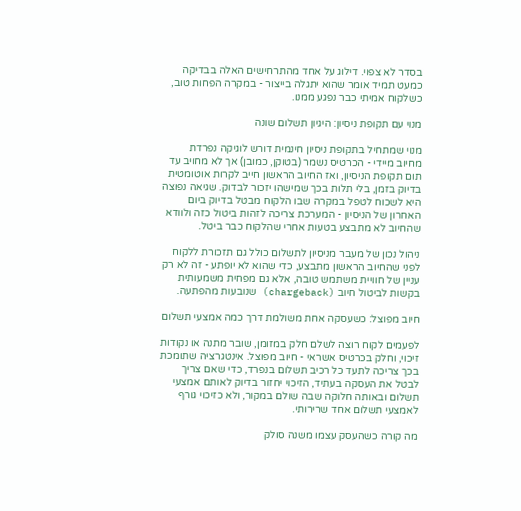בסדר לא צפוי. דילוג על אחד מהתרחישים האלה בבדיקה כמעט תמיד אומר שהוא יתגלה בייצור - במקרה הפחות טוב, כשלקוח אמיתי כבר נפגע ממנו.

מנוי עם תקופת ניסיון: היגיון תשלום שונה

מנוי שמתחיל בתקופת ניסיון חינמית דורש לוגיקה נפרדת מחיוב מיידי - הכרטיס נשמר (בטוקן, כמובן) אך לא מחויב עד תום תקופת הניסיון, ואז החיוב הראשון חייב לקרות אוטומטית בדיוק בזמן, בלי תלות בכך שמישהו יזכור לבדוק. שגיאה נפוצה היא לשכוח לטפל במקרה שבו הלקוח מבטל בדיוק ביום האחרון של הניסיון - המערכת צריכה לזהות ביטול כזה ולוודא שהחיוב לא מתבצע בטעות אחרי שהלקוח כבר ביטל.

ניהול נכון של מעבר מניסיון לתשלום כולל גם תזכורת ללקוח לפני שהחיוב הראשון מתבצע, כדי שהוא לא יופתע - זה לא רק עניין של חוויית משתמש טובה, אלא גם מפחית משמעותית בקשות לביטול חיוב (chargeback) שנובעות מהפתעה.

חיוב מפוצל: כשעסקה אחת משולמת דרך כמה אמצעי תשלום

לפעמים לקוח רוצה לשלם חלק במזומן, שובר מתנה או נקודות זיכוי, וחלק בכרטיס אשראי - חיוב מפוצל. אינטגרציה שתומכת בכך צריכה לתעד כל רכיב תשלום בנפרד, כדי שאם צריך לבטל את העסקה בעתיד, הזיכוי יחזור בדיוק לאותם אמצעי תשלום ובאותה חלוקה שבה שולם במקור, ולא כזיכוי גורף לאמצעי תשלום אחד שרירותי.

מה קורה כשהעסק עצמו משנה סולק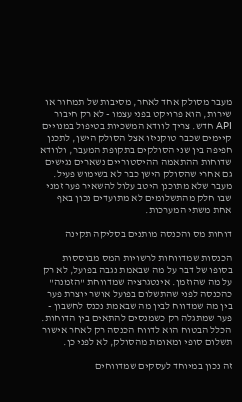מעבר מסולק אחד לאחר, מסיבות של תמחור או שירות, הוא פרויקט בפני עצמו - לא רק חיבור API חדש. צריך לוודא המשכיות בטיפול במנויים קיימים שכבר טוקניזו אצל הסולק הישן, לתכנן חפיפה בין שני הסולקים בתקופת המעבר, ולוודא שדוחות ההתאמה ההיסטוריים נשארים נגישים גם אחרי שהסולק הישן כבר לא בשימוש פעיל. מעבר שלא מתוכנן היטב עלול להשאיר פער זמני שבו חלק מהתשלומים לא מתועדים נכון באף אחת משתי המערכות.

דוחות מס והכנסה מותנים בסליקה תקינה

הכנסות שמדווחות לרשויות המס מבוססות בסופו של דבר על מה שבאמת נגבה בפועל, לא רק על מה שהוזמן. אינטגרציה שמדווחת "הזמנה" כהכנסה לפני שהתשלום בפועל אושר יוצרת פער בין מה שמדווח לבין מה שבאמת נכנס לחשבון - פער שמתגלה רק כשמנסים להתאים בין הדוחות. הכלל הבטוח הוא לדווח הכנסה רק לאחר אישור תשלום סופי ומאומת מהסולק, לא לפני כן.

זה נכון במיוחד לעסקים שמדווחים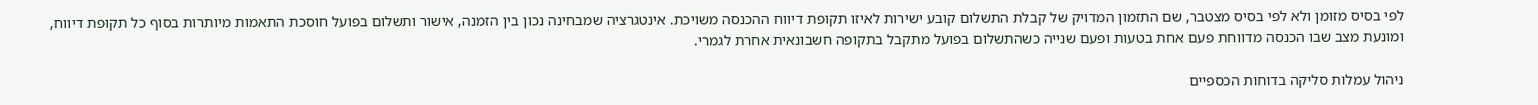לפי בסיס מזומן ולא לפי בסיס מצטבר, שם התזמון המדויק של קבלת התשלום קובע ישירות לאיזו תקופת דיווח ההכנסה משויכת. אינטגרציה שמבחינה נכון בין הזמנה, אישור ותשלום בפועל חוסכת התאמות מיותרות בסוף כל תקופת דיווח, ומונעת מצב שבו הכנסה מדווחת פעם אחת בטעות ופעם שנייה כשהתשלום בפועל מתקבל בתקופה חשבונאית אחרת לגמרי.

ניהול עמלות סליקה בדוחות הכספיים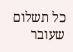כל תשלום שעובר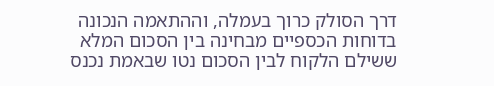דרך הסולק כרוך בעמלה, וההתאמה הנכונה בדוחות הכספיים מבחינה בין הסכום המלא ששילם הלקוח לבין הסכום נטו שבאמת נכנס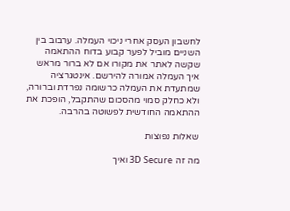לחשבון העסק אחרי ניכוי העמלה. ערבוב בין השניים מוביל לפער קבוע בדוח ההתאמה שקשה לאתר את מקורו אם לא ברור מראש איך העמלה אמורה להירשם. אינטגרציה שמתעדת את העמלה כרשומה נפרדת וברורה, ולא כחלק סמוי מהסכום שהתקבל, הופכת את ההתאמה החודשית לפשוטה בהרבה.

שאלות נפוצות

מה זה 3D Secure ואיך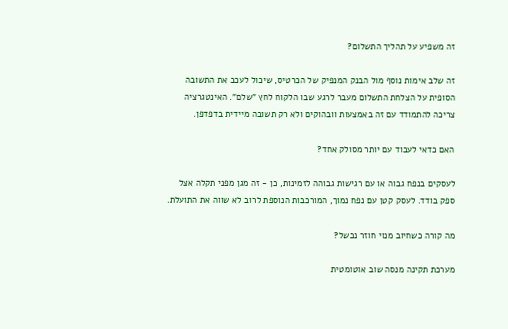זה משפיע על תהליך התשלום?

זה שלב אימות נוסף מול הבנק המנפיק של הכרטיס, שיכול לעכב את התשובה הסופית על הצלחת התשלום מעבר לרגע שבו הלקוח לחץ "שלם". האינטגרציה צריכה להתמודד עם זה באמצעות וובהוקים ולא רק תשובה מיידית בדפדפן.

האם כדאי לעבוד עם יותר מסולק אחד?

לעסקים בנפח גבוה או עם רגישות גבוהה לזמינות, כן - זה מגן מפני תקלה אצל ספק בודד. לעסק קטן עם נפח נמוך, המורכבות הנוספת לרוב לא שווה את התועלת.

מה קורה כשחיוב מנוי חוזר נכשל?

מערכת תקינה מנסה שוב אוטומטית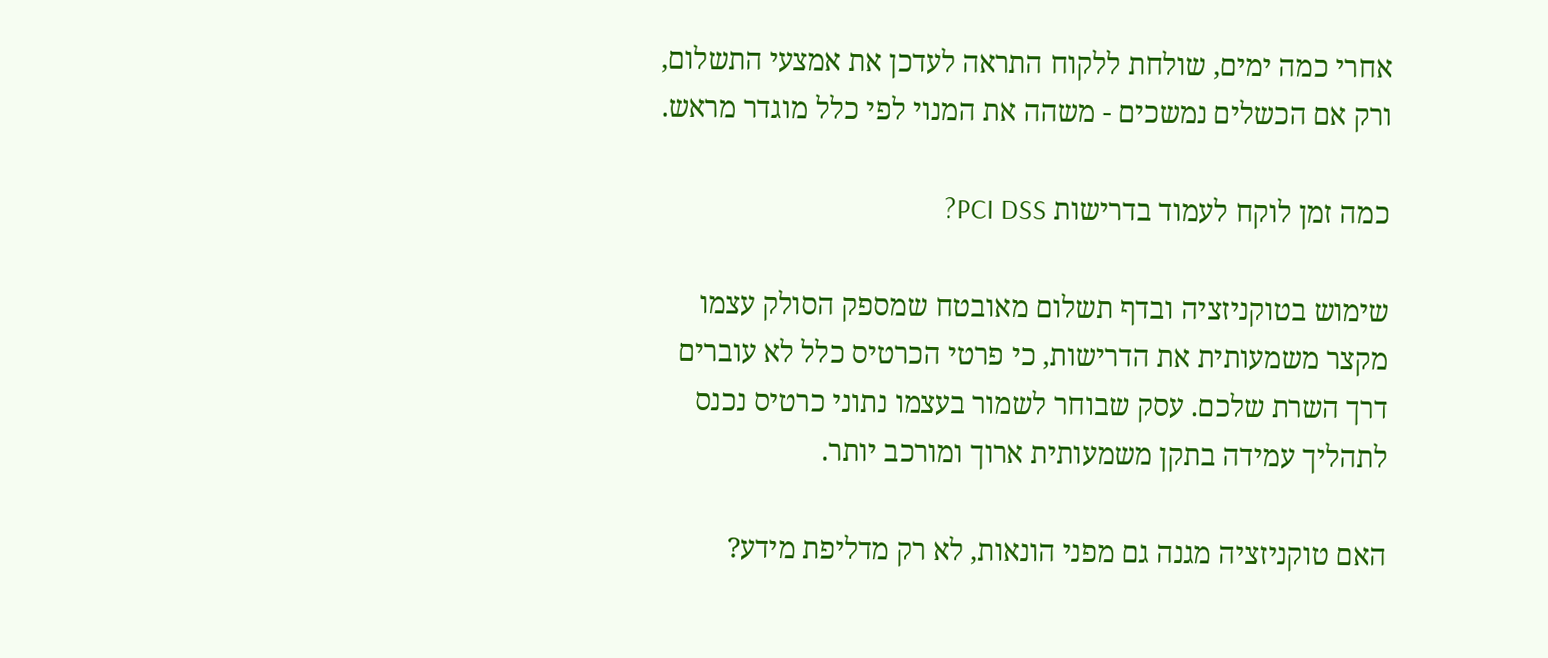אחרי כמה ימים, שולחת ללקוח התראה לעדכן את אמצעי התשלום, ורק אם הכשלים נמשכים - משהה את המנוי לפי כלל מוגדר מראש.

כמה זמן לוקח לעמוד בדרישות PCI DSS?

שימוש בטוקניזציה ובדף תשלום מאובטח שמספק הסולק עצמו מקצר משמעותית את הדרישות, כי פרטי הכרטיס כלל לא עוברים דרך השרת שלכם. עסק שבוחר לשמור בעצמו נתוני כרטיס נכנס לתהליך עמידה בתקן משמעותית ארוך ומורכב יותר.

האם טוקניזציה מגנה גם מפני הונאות, לא רק מדליפת מידע?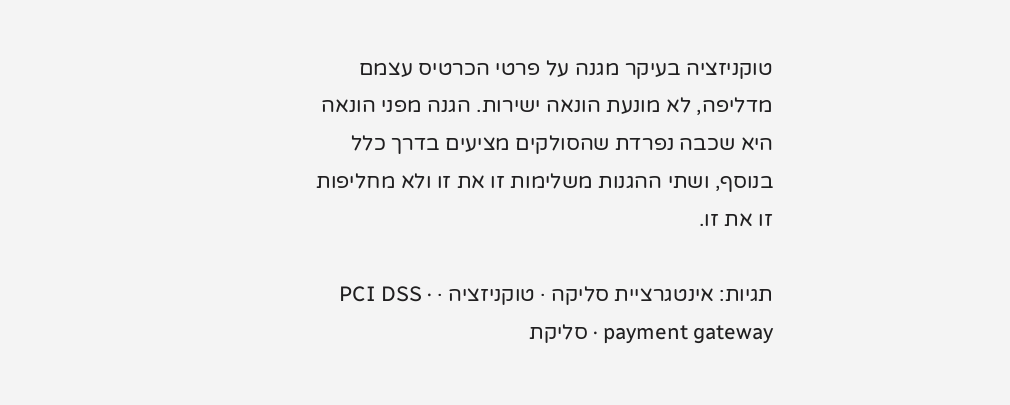טוקניזציה בעיקר מגנה על פרטי הכרטיס עצמם מדליפה, לא מונעת הונאה ישירות. הגנה מפני הונאה היא שכבה נפרדת שהסולקים מציעים בדרך כלל בנוסף, ושתי ההגנות משלימות זו את זו ולא מחליפות זו את זו.

תגיות: אינטגרציית סליקה · טוקניזציה · PCI DSS · payment gateway · סליקת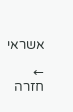אשראי

← חזרה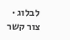לבלוג · צור קשר